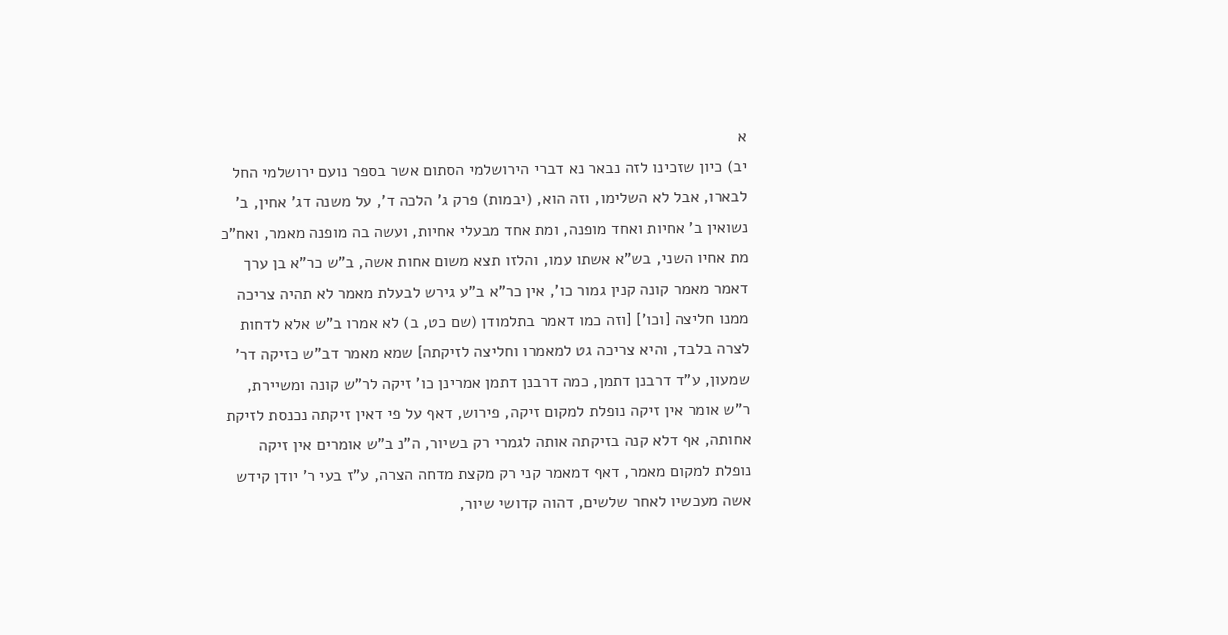א
יב) כיון שזכינו לזה נבאר נא דברי הירושלמי הסתום אשר בספר נועם ירושלמי החל לבארו, אבל לא השלימו, וזה הוא, (יבמות) פרק ג' הלכה ד', על משנה דג' אחין, ב' נשואין ב' אחיות ואחד מופנה, ומת אחד מבעלי אחיות, ועשה בה מופנה מאמר, ואח"כ מת אחיו השני, בש"א אשתו עמו, והלזו תצא משום אחות אשה, ב"ש כר"א בן ערך דאמר מאמר קונה קנין גמור כו', אין כר"א ב"ע גירש לבעלת מאמר לא תהיה צריכה ממנו חליצה [וכו'] [וזה כמו דאמר בתלמודן (שם כט, ב) לא אמרו ב"ש אלא לדחות לצרה בלבד, והיא צריכה גט למאמרו וחליצה לזיקתה] שמא מאמר דב"ש כזיקה דר' שמעון, ע"ד דרבנן דתמן, כמה דרבנן דתמן אמרינן כו' זיקה לר"ש קונה ומשיירת, ר"ש אומר אין זיקה נופלת למקום זיקה, פירוש, דאף על פי דאין זיקתה נכנסת לזיקת אחותה, אף דלא קנה בזיקתה אותה לגמרי רק בשיור, ה"נ ב"ש אומרים אין זיקה נופלת למקום מאמר, דאף דמאמר קני רק מקצת מדחה הצרה, ע"ז בעי ר' יודן קידש אשה מעכשיו לאחר שלשים, דהוה קדושי שיור,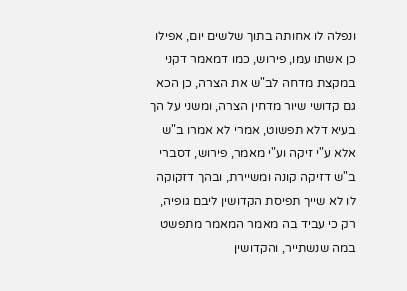ונפלה לו אחותה בתוך שלשים יום, אפילו כן אשתו עמו, פירוש, כמו דמאמר דקני במקצת מדחה לב"ש את הצרה, כן הכא גם קדושי שיור מדחין הצרה, ומשני על הך בעיא דלא תפשוט, אמרי לא אמרו ב"ש אלא ע"י זיקה וע"י מאמר, פירוש, דסברי ב"ש דזיקה קונה ומשיירת, ובהך דזקוקה לו לא שייך תפיסת הקדושין ליבם גופיה, רק כי עביד בה מאמר המאמר מתפשט במה שנשתייר, והקדושין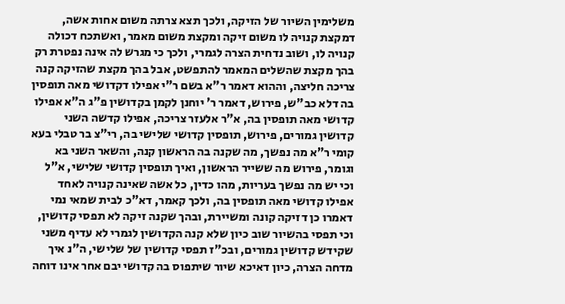משלימין השיור של הזיקה, ולכך תצא צרתה משום אחות אשה, דמקצת קנויה לו משום זיקה ומקצת משום מאמר, ואשתכח דכולה קנויה לו, ושוב נדחית הצרה לגמרי, ולכך כי מגרש לה אינה נפטרת רק בהך מקצת שהשלים המאמר להתפשט, אבל בהך מקצת שהזיקה קנה צריכה חליצה, וההוא דאמר ר"א בשם ר"י אפילו דקדושי מאה תופסין בה דלא כב"ש, פירוש, דאמר ר' יוחנן לקמן בקדושין פ"ג ה"א אפילו קדושי מאה תופסין בה, א"ר אלעזר צריכה, אפילו קדשה השני קדושין גמורים, פירוש, תופסין קדושי שלישי בה, רי"צ בר טבלי בעא קומי ר"א מה נפשך, מה שקנה בה הראשון קנה, והשאר השני בא וגומר, פירוש מה ששייר הראשון, ואיך תופסין קדושי שלישי, א"ל וכי יש מה נפשך בעריות, מהו כדין, כל אשה שאינה קנויה לאחד אפילו קדושי מאה תופסין בה, ולכך קאמר, דא"כ לבית שמאי נמי דאמרו כן דזיקה קונה ומשיירת, ובהך שקנה זיקה לא תפסי קדושין, וכי תפסי בהשיור שוב כיון שלא קנה הקדושין לגמרי לא עדיף משני שקידש קדושין גמורים, ובכ"ז תפסי קדושין של שלישי, ה"נ איך מדחה הצרה, כיון דאיכא שיור שיתפוס בה קדושי יבם אחר אינו דוחה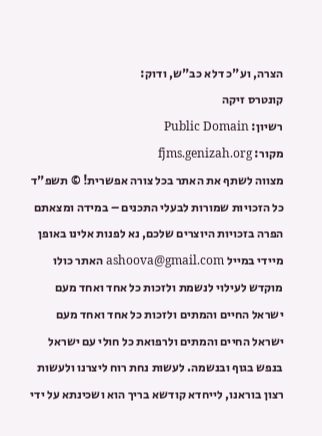הצרה, וע"כ דלא כב"ש, ודוק:
קונטרס זיקה
רשיון: Public Domain
מקור: fjms.genizah.org
מצווה לשתף את האתר בכל צורה אפשרית! © תשפ"ד כל הזכויות שמורות לבעלי התכנים – במידה ומצאתם הפרה בזכויות היוצרים שלכם, נא לפנות אלינו באופן מיידי במייל ashoova@gmail.com האתר כולו מוקדש לעילוי לנשמת ולזכות כל אחד ואחד מעם ישראל החיים והמתים ולזכות כל אחד ואחד מעם ישראל החיים והמתים ולרפואת כל חולי עם ישראל בנפש בגוף ובנשמה. לעשות נחת רוח ליצרנו ולעשות רצון בוראנו, לייחדא קודשא בריך הוא ושכינתא על ידי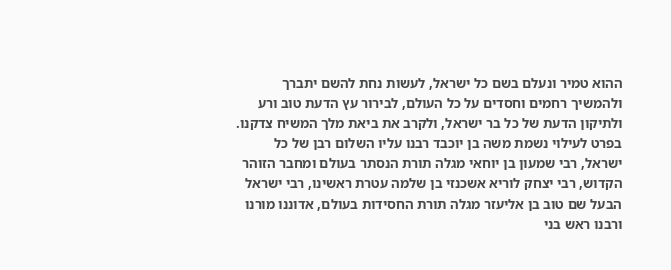ההוא טמיר ונעלם בשם כל ישראל, לעשות נחת להשם יתברך ולהמשיך רחמים וחסדים על כל העולם, לבירור עץ הדעת טוב ורע ולתיקון הדעת של כל בר ישראל, ולקרב את ביאת מלך המשיח צדקנו. בפרט לעילוי נשמת משה בן יוכבד רבנו עליו השלום רבן של כל ישראל, רבי שמעון בן יוחאי מגלה תורת הנסתר בעולם ומחבר הזוהר הקדוש, רבי יצחק לוריא אשכנזי בן שלמה עטרת ראשינו, רבי ישראל הבעל שם טוב בן אליעזר מגלה תורת החסידות בעולם, אדוננו מורנו ורבנו ראש בני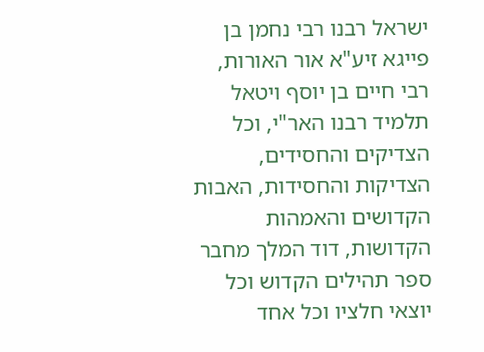ישראל רבנו רבי נחמן בן פייגא זיע"א אור האורות, רבי חיים בן יוסף ויטאל תלמיד רבנו האר"י, וכל הצדיקים והחסידים, הצדיקות והחסידות, האבות הקדושים והאמהות הקדושות, דוד המלך מחבר ספר תהילים הקדוש וכל יוצאי חלציו וכל אחד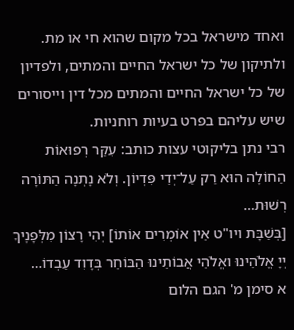ואחד מישראל בכל מקום שהוא חי או מת. ולתיקון של כל ישראל החיים והמתים, ולפדיון של כל ישראל החיים והמתים מכל דין וייסורים שיש עליהם בפרט בעיות רוחניות.
רבי נתן בליקוטי עצות כותב: עִקַּר רְפוּאוֹת הַחוֹלֶה הוּא רַק עַל־יְדֵי פִּדְיוֹן. וְלֹא נָתְנָה הַתּוֹרָה רְשׁוּת…
[בְּשַׁבָּת ויו"ט אֵין אוֹמְרִים אוֹתוֹ] יְהִי רָצוֹן מִלְּפָנֶיךָ יְיָ אֱלֹהֵינוּ ואֱלֹהֵי אֲבוֹתֵינוּ הַבּוֹחֵר בְּדָוִד עַבְדוֹ…
א סימן מ' הגם הלום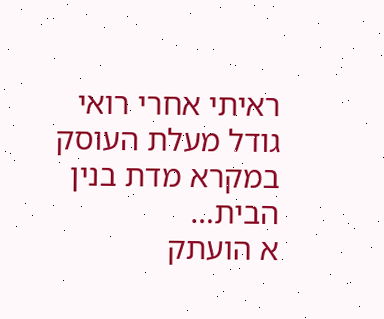ראיתי אחרי רואי גודל מעלת העוסק במקרא מדת בנין הבית…
א הועתק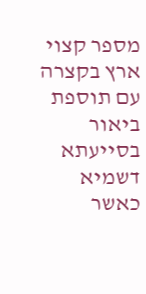מספר קצוי ארץ בקצרה עם תוספת ביאור בסייעתא דשמיא כאשר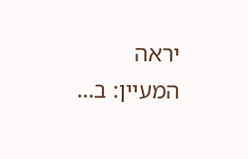יראה המעיין: ב…